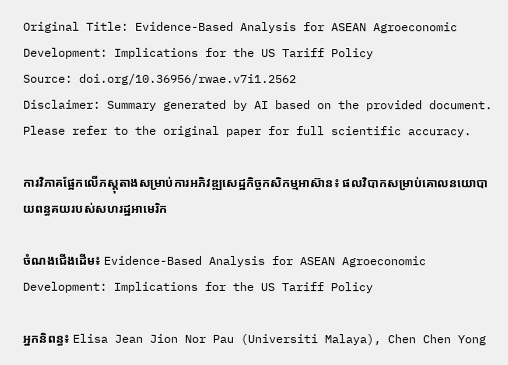Original Title: Evidence-Based Analysis for ASEAN Agroeconomic Development: Implications for the US Tariff Policy
Source: doi.org/10.36956/rwae.v7i1.2562
Disclaimer: Summary generated by AI based on the provided document. Please refer to the original paper for full scientific accuracy.

ការវិភាគផ្អែកលើភស្តុតាងសម្រាប់ការអភិវឌ្ឍសេដ្ឋកិច្ចកសិកម្មអាស៊ាន៖ ផលវិបាកសម្រាប់គោលនយោបាយពន្ធគយរបស់សហរដ្ឋអាមេរិក

ចំណងជើងដើម៖ Evidence-Based Analysis for ASEAN Agroeconomic Development: Implications for the US Tariff Policy

អ្នកនិពន្ធ៖ Elisa Jean Jion Nor Pau (Universiti Malaya), Chen Chen Yong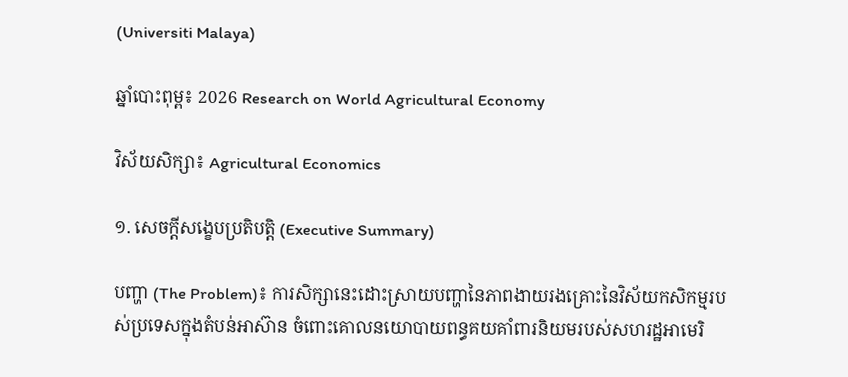(Universiti Malaya)

ឆ្នាំបោះពុម្ព៖ 2026 Research on World Agricultural Economy

វិស័យសិក្សា៖ Agricultural Economics

១. សេចក្តីសង្ខេបប្រតិបត្តិ (Executive Summary)

បញ្ហា (The Problem)៖ ការសិក្សានេះដោះស្រាយបញ្ហានៃភាពងាយរងគ្រោះនៃវិស័យកសិកម្មរបស់ប្រទេសក្នុងតំបន់អាស៊ាន ចំពោះគោលនយោបាយពន្ធគយគាំពារនិយមរបស់សហរដ្ឋអាមេរិ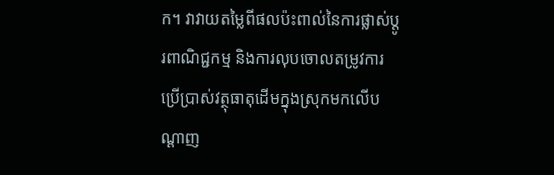ក។ វាវាយតម្លៃពីផលប៉ះពាល់នៃការផ្លាស់ប្តូរពាណិជ្ជកម្ម និងការលុបចោលតម្រូវការប្រើប្រាស់វត្ថុធាតុដើមក្នុងស្រុកមកលើបណ្តាញ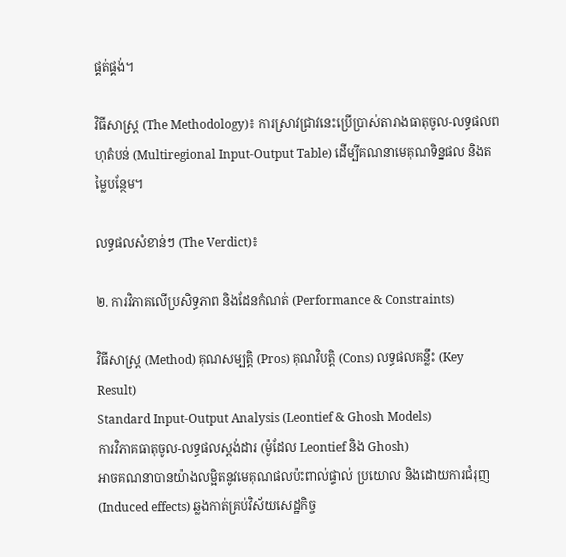ផ្គត់ផ្គង់។

វិធីសាស្ត្រ (The Methodology)៖ ការស្រាវជ្រាវនេះប្រើប្រាស់តារាងធាតុចូល-លទ្ធផលពហុតំបន់ (Multiregional Input-Output Table) ដើម្បីគណនាមេគុណទិន្នផល និងតម្លៃបន្ថែម។

លទ្ធផលសំខាន់ៗ (The Verdict)៖

២. ការវិភាគលើប្រសិទ្ធភាព និងដែនកំណត់ (Performance & Constraints)

វិធីសាស្ត្រ (Method) គុណសម្បត្តិ (Pros) គុណវិបត្តិ (Cons) លទ្ធផលគន្លឹះ (Key Result)
Standard Input-Output Analysis (Leontief & Ghosh Models)
ការវិភាគធាតុចូល-លទ្ធផលស្តង់ដារ (ម៉ូដែល Leontief និង Ghosh)
អាចគណនាបានយ៉ាងលម្អិតនូវមេគុណផលប៉ះពាល់ផ្ទាល់ ប្រយោល និងដោយការជំរុញ (Induced effects) ឆ្លងកាត់គ្រប់វិស័យសេដ្ឋកិច្ច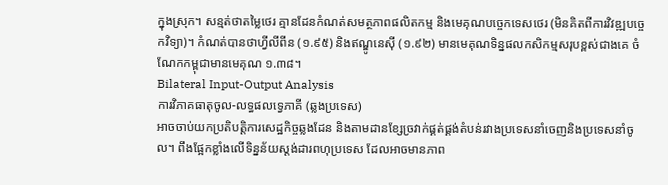ក្នុងស្រុក។ សន្មត់ថាតម្លៃថេរ គ្មានដែនកំណត់សមត្ថភាពផលិតកម្ម និងមេគុណបច្ចេកទេសថេរ (មិនគិតពីការវិវឌ្ឍបច្ចេកវិទ្យា)។ កំណត់បានថាហ្វីលីពីន (១.៩៥) និងឥណ្ឌូនេស៊ី (១.៩២) មានមេគុណទិន្នផលកសិកម្មសរុបខ្ពស់ជាងគេ ចំណែកកម្ពុជាមានមេគុណ ១.៣៨។
Bilateral Input-Output Analysis
ការវិភាគធាតុចូល-លទ្ធផលទ្វេភាគី (ឆ្លងប្រទេស)
អាចចាប់យកប្រតិបត្តិការសេដ្ឋកិច្ចឆ្លងដែន និងតាមដានខ្សែច្រវាក់ផ្គត់ផ្គង់តំបន់រវាងប្រទេសនាំចេញនិងប្រទេសនាំចូល។ ពឹងផ្អែកខ្លាំងលើទិន្នន័យស្តង់ដារពហុប្រទេស ដែលអាចមានភាព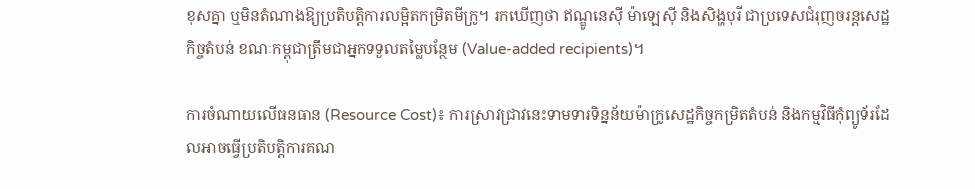ខុសគ្នា ឬមិនតំណាងឱ្យប្រតិបត្តិការលម្អិតកម្រិតមីក្រូ។ រកឃើញថា ឥណ្ឌូនេស៊ី ម៉ាឡេស៊ី និងសិង្ហបុរី ជាប្រទេសជំរុញចរន្តសេដ្ឋកិច្ចតំបន់ ខណៈកម្ពុជាត្រឹមជាអ្នកទទួលតម្លៃបន្ថែម (Value-added recipients)។

ការចំណាយលើធនធាន (Resource Cost)៖ ការស្រាវជ្រាវនេះទាមទារទិន្នន័យម៉ាក្រូសេដ្ឋកិច្ចកម្រិតតំបន់ និងកម្មវិធីកុំព្យូទ័រដែលអាចធ្វើប្រតិបត្តិការគណ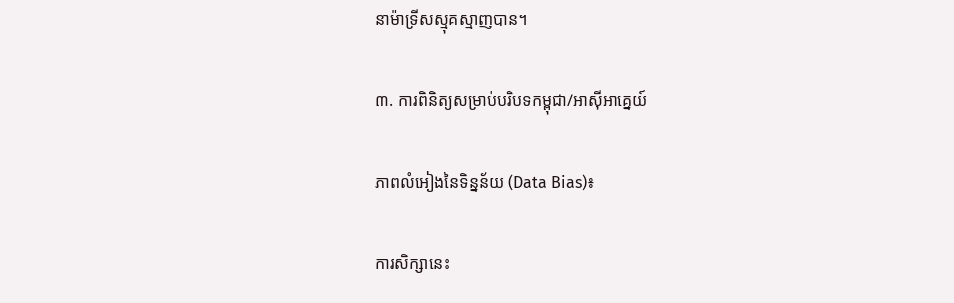នាម៉ាទ្រីសស្មុគស្មាញបាន។

៣. ការពិនិត្យសម្រាប់បរិបទកម្ពុជា/អាស៊ីអាគ្នេយ៍

ភាពលំអៀងនៃទិន្នន័យ (Data Bias)៖

ការសិក្សានេះ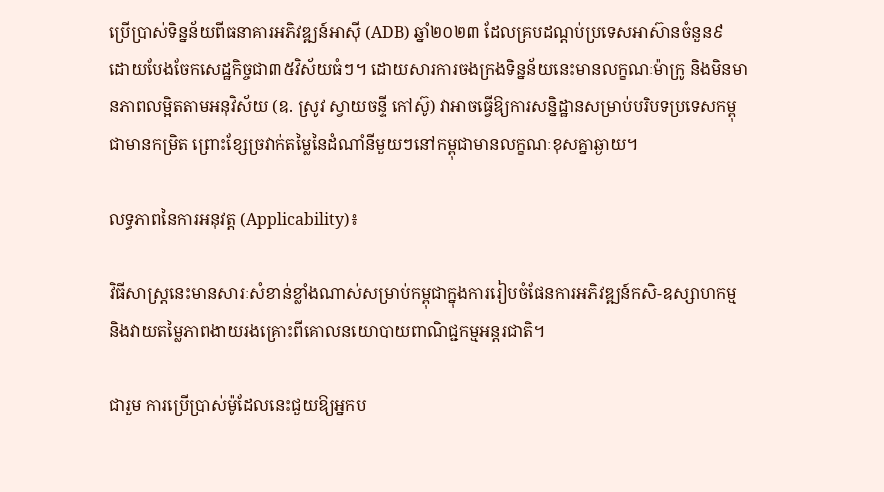ប្រើប្រាស់ទិន្នន័យពីធនាគារអភិវឌ្ឍន៍អាស៊ី (ADB) ឆ្នាំ២០២៣ ដែលគ្របដណ្តប់ប្រទេសអាស៊ានចំនួន៩ ដោយបែងចែកសេដ្ឋកិច្ចជា៣៥វិស័យធំៗ។ ដោយសារការចងក្រងទិន្នន័យនេះមានលក្ខណៈម៉ាក្រូ និងមិនមានភាពលម្អិតតាមអនុវិស័យ (ឧ. ស្រូវ ស្វាយចន្ទី កៅស៊ូ) វាអាចធ្វើឱ្យការសន្និដ្ឋានសម្រាប់បរិបទប្រទេសកម្ពុជាមានកម្រិត ព្រោះខ្សែច្រវាក់តម្លៃនៃដំណាំនីមួយៗនៅកម្ពុជាមានលក្ខណៈខុសគ្នាឆ្ងាយ។

លទ្ធភាពនៃការអនុវត្ត (Applicability)៖

វិធីសាស្ត្រនេះមានសារៈសំខាន់ខ្លាំងណាស់សម្រាប់កម្ពុជាក្នុងការរៀបចំផែនការអភិវឌ្ឍន៍កសិ-ឧស្សាហកម្ម និងវាយតម្លៃភាពងាយរងគ្រោះពីគោលនយោបាយពាណិជ្ជកម្មអន្តរជាតិ។

ជារួម ការប្រើប្រាស់ម៉ូដែលនេះជួយឱ្យអ្នកប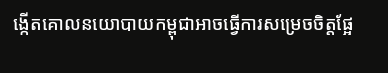ង្កើតគោលនយោបាយកម្ពុជាអាចធ្វើការសម្រេចចិត្តផ្អែ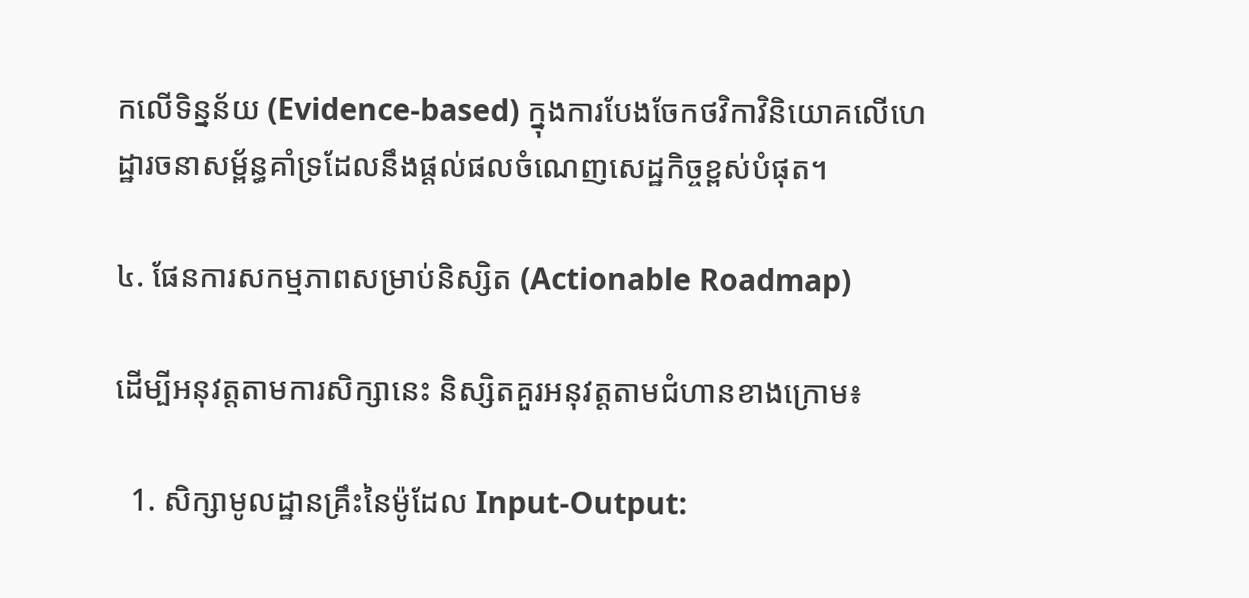កលើទិន្នន័យ (Evidence-based) ក្នុងការបែងចែកថវិកាវិនិយោគលើហេដ្ឋារចនាសម្ព័ន្ធគាំទ្រដែលនឹងផ្តល់ផលចំណេញសេដ្ឋកិច្ចខ្ពស់បំផុត។

៤. ផែនការសកម្មភាពសម្រាប់និស្សិត (Actionable Roadmap)

ដើម្បីអនុវត្តតាមការសិក្សានេះ និស្សិតគួរអនុវត្តតាមជំហានខាងក្រោម៖

  1. សិក្សាមូលដ្ឋានគ្រឹះនៃម៉ូដែល Input-Output: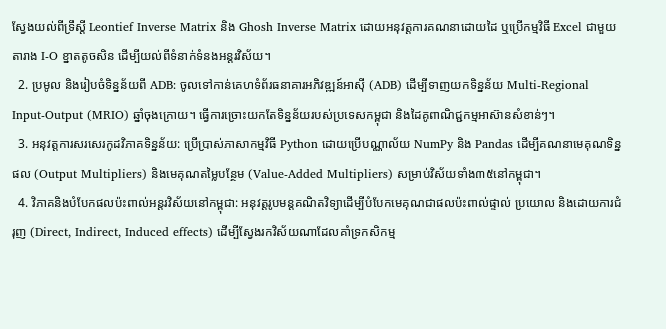ស្វែងយល់ពីទ្រឹស្តី Leontief Inverse Matrix និង Ghosh Inverse Matrix ដោយអនុវត្តការគណនាដោយដៃ ឬប្រើកម្មវិធី Excel ជាមួយតារាង I-O ខ្នាតតូចសិន ដើម្បីយល់ពីទំនាក់ទំនងអន្តរវិស័យ។
  2. ប្រមូល និងរៀបចំទិន្នន័យពី ADB: ចូលទៅកាន់គេហទំព័រធនាគារអភិវឌ្ឍន៍អាស៊ី (ADB) ដើម្បីទាញយកទិន្នន័យ Multi-Regional Input-Output (MRIO) ឆ្នាំចុងក្រោយ។ ធ្វើការច្រោះយកតែទិន្នន័យរបស់ប្រទេសកម្ពុជា និងដៃគូពាណិជ្ជកម្មអាស៊ានសំខាន់ៗ។
  3. អនុវត្តការសរសេរកូដវិភាគទិន្នន័យ: ប្រើប្រាស់ភាសាកម្មវិធី Python ដោយប្រើបណ្ណាល័យ NumPy និង Pandas ដើម្បីគណនាមេគុណទិន្នផល (Output Multipliers) និងមេគុណតម្លៃបន្ថែម (Value-Added Multipliers) សម្រាប់វិស័យទាំង៣៥នៅកម្ពុជា។
  4. វិភាគនិងបំបែកផលប៉ះពាល់អន្តរវិស័យនៅកម្ពុជា: អនុវត្តរូបមន្តគណិតវិទ្យាដើម្បីបំបែកមេគុណជាផលប៉ះពាល់ផ្ទាល់ ប្រយោល និងដោយការជំរុញ (Direct, Indirect, Induced effects) ដើម្បីស្វែងរកវិស័យណាដែលគាំទ្រកសិកម្ម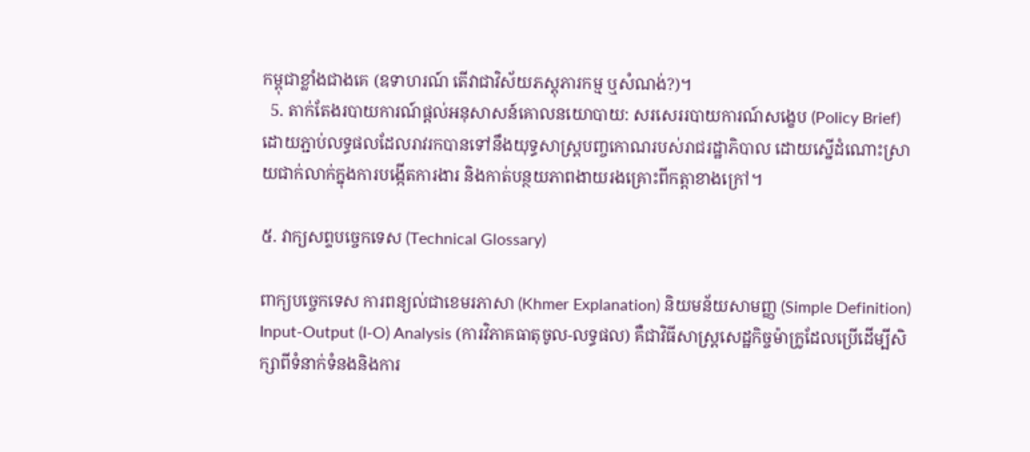កម្ពុជាខ្លាំងជាងគេ (ឧទាហរណ៍ តើវាជាវិស័យភស្តុភារកម្ម ឬសំណង់?)។
  5. តាក់តែងរបាយការណ៍ផ្តល់អនុសាសន៍គោលនយោបាយ: សរសេររបាយការណ៍សង្ខេប (Policy Brief) ដោយភ្ជាប់លទ្ធផលដែលរាវរកបានទៅនឹងយុទ្ធសាស្ត្របញ្ចកោណរបស់រាជរដ្ឋាភិបាល ដោយស្នើដំណោះស្រាយជាក់លាក់ក្នុងការបង្កើតការងារ និងកាត់បន្ថយភាពងាយរងគ្រោះពីកត្តាខាងក្រៅ។

៥. វាក្យសព្ទបច្ចេកទេស (Technical Glossary)

ពាក្យបច្ចេកទេស ការពន្យល់ជាខេមរភាសា (Khmer Explanation) និយមន័យសាមញ្ញ (Simple Definition)
Input-Output (I-O) Analysis (ការវិភាគធាតុចូល-លទ្ធផល) គឺជាវិធីសាស្ត្រសេដ្ឋកិច្ចម៉ាក្រូដែលប្រើដើម្បីសិក្សាពីទំនាក់ទំនងនិងការ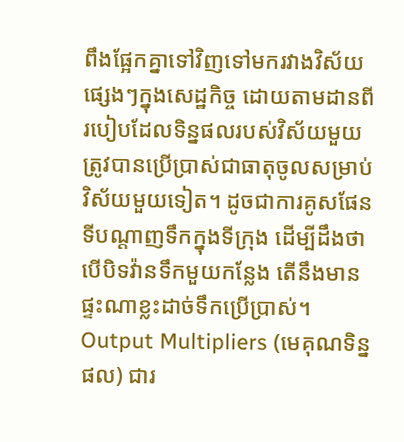ពឹងផ្អែកគ្នាទៅវិញទៅមករវាងវិស័យផ្សេងៗក្នុងសេដ្ឋកិច្ច ដោយតាមដានពីរបៀបដែលទិន្នផលរបស់វិស័យមួយត្រូវបានប្រើប្រាស់ជាធាតុចូលសម្រាប់វិស័យមួយទៀត។ ដូចជាការគូសផែនទីបណ្តាញទឹកក្នុងទីក្រុង ដើម្បីដឹងថាបើបិទវ៉ានទឹកមួយកន្លែង តើនឹងមានផ្ទះណាខ្លះដាច់ទឹកប្រើប្រាស់។
Output Multipliers (មេគុណទិន្នផល) ជារ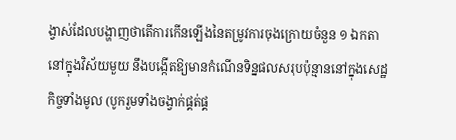ង្វាស់ដែលបង្ហាញថាតើការកើនឡើងនៃតម្រូវការចុងក្រោយចំនួន ១ ឯកតានៅក្នុងវិស័យមួយ នឹងបង្កើតឱ្យមានកំណើនទិន្នផលសរុបប៉ុន្មាននៅក្នុងសេដ្ឋកិច្ចទាំងមូល (បូករួមទាំងចង្វាក់ផ្គត់ផ្គ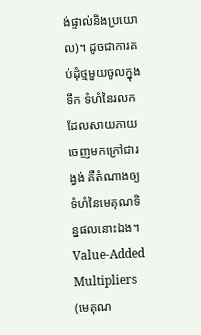ង់ផ្ទាល់និងប្រយោល)។ ដូចជាការគប់ដុំថ្មមួយចូលក្នុងទឹក ទំហំនៃរលកដែលសាយភាយចេញមកក្រៅជារង្វង់ គឺតំណាងឲ្យទំហំនៃមេគុណទិន្នផលនោះឯង។
Value-Added Multipliers (មេគុណ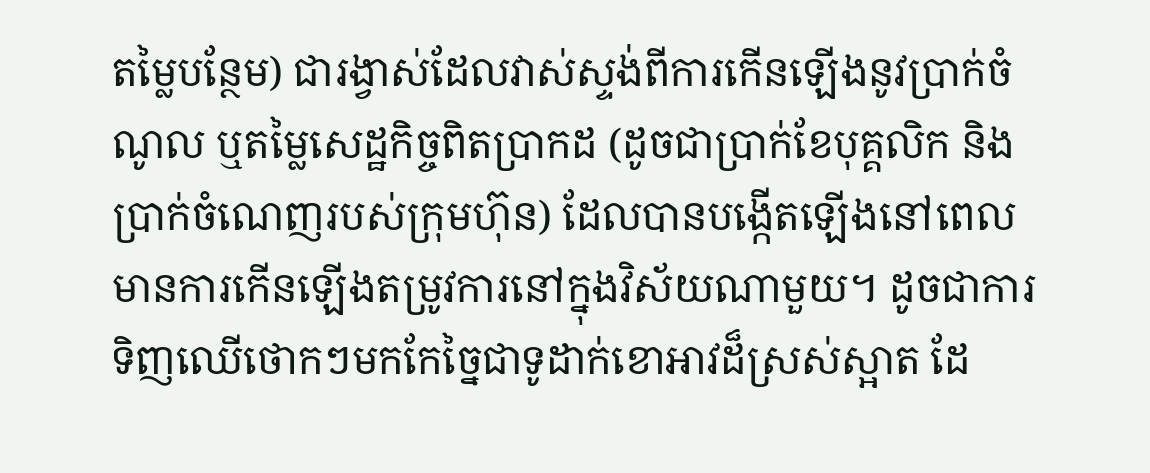តម្លៃបន្ថែម) ជារង្វាស់ដែលវាស់ស្ទង់ពីការកើនឡើងនូវប្រាក់ចំណូល ឬតម្លៃសេដ្ឋកិច្ចពិតប្រាកដ (ដូចជាប្រាក់ខែបុគ្គលិក និងប្រាក់ចំណេញរបស់ក្រុមហ៊ុន) ដែលបានបង្កើតឡើងនៅពេលមានការកើនឡើងតម្រូវការនៅក្នុងវិស័យណាមួយ។ ដូចជាការទិញឈើថោកៗមកកែច្នៃជាទូដាក់ខោអាវដ៏ស្រស់ស្អាត ដែ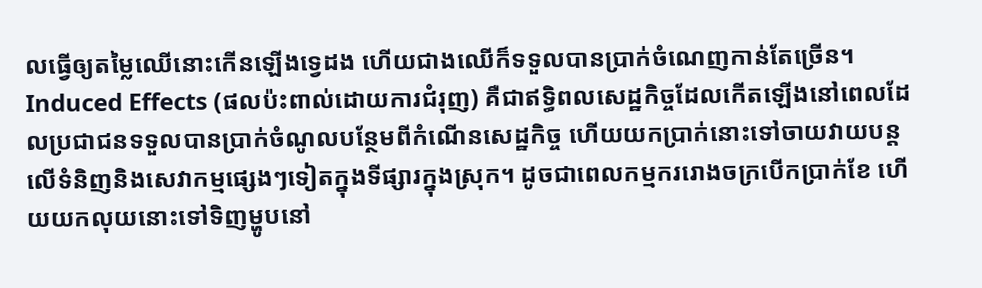លធ្វើឲ្យតម្លៃឈើនោះកើនឡើងទ្វេដង ហើយជាងឈើក៏ទទួលបានប្រាក់ចំណេញកាន់តែច្រើន។
Induced Effects (ផលប៉ះពាល់ដោយការជំរុញ) គឺជាឥទ្ធិពលសេដ្ឋកិច្ចដែលកើតឡើងនៅពេលដែលប្រជាជនទទួលបានប្រាក់ចំណូលបន្ថែមពីកំណើនសេដ្ឋកិច្ច ហើយយកប្រាក់នោះទៅចាយវាយបន្តលើទំនិញនិងសេវាកម្មផ្សេងៗទៀតក្នុងទីផ្សារក្នុងស្រុក។ ដូចជាពេលកម្មកររោងចក្របើកប្រាក់ខែ ហើយយកលុយនោះទៅទិញម្ហូបនៅ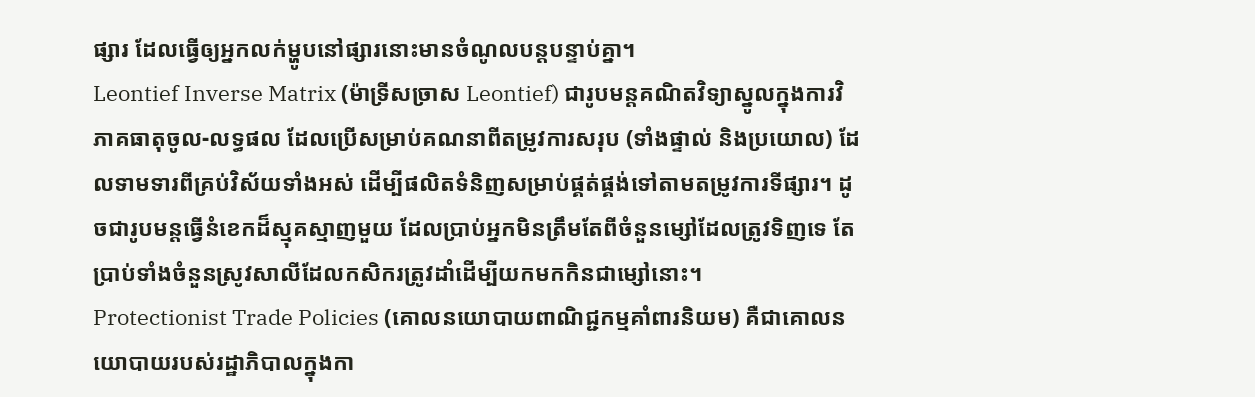ផ្សារ ដែលធ្វើឲ្យអ្នកលក់ម្ហូបនៅផ្សារនោះមានចំណូលបន្តបន្ទាប់គ្នា។
Leontief Inverse Matrix (ម៉ាទ្រីសច្រាស Leontief) ជារូបមន្តគណិតវិទ្យាស្នូលក្នុងការវិភាគធាតុចូល-លទ្ធផល ដែលប្រើសម្រាប់គណនាពីតម្រូវការសរុប (ទាំងផ្ទាល់ និងប្រយោល) ដែលទាមទារពីគ្រប់វិស័យទាំងអស់ ដើម្បីផលិតទំនិញសម្រាប់ផ្គត់ផ្គង់ទៅតាមតម្រូវការទីផ្សារ។ ដូចជារូបមន្តធ្វើនំខេកដ៏ស្មុគស្មាញមួយ ដែលប្រាប់អ្នកមិនត្រឹមតែពីចំនួនម្សៅដែលត្រូវទិញទេ តែប្រាប់ទាំងចំនួនស្រូវសាលីដែលកសិករត្រូវដាំដើម្បីយកមកកិនជាម្សៅនោះ។
Protectionist Trade Policies (គោលនយោបាយពាណិជ្ជកម្មគាំពារនិយម) គឺជាគោលនយោបាយរបស់រដ្ឋាភិបាលក្នុងកា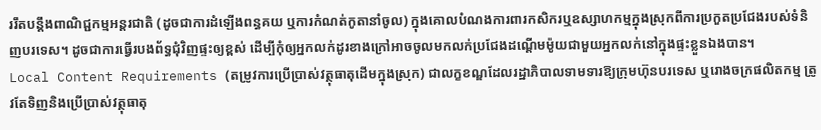ររឹតបន្តឹងពាណិជ្ជកម្មអន្តរជាតិ (ដូចជាការដំឡើងពន្ធគយ ឬការកំណត់កូតានាំចូល) ក្នុងគោលបំណងការពារកសិករឬឧស្សាហកម្មក្នុងស្រុកពីការប្រកួតប្រជែងរបស់ទំនិញបរទេស។ ដូចជាការធ្វើរបងព័ទ្ធជុំវិញផ្ទះឲ្យខ្ពស់ ដើម្បីកុំឲ្យអ្នកលក់ដូរខាងក្រៅអាចចូលមកលក់ប្រជែងដណ្តើមម៉ូយជាមួយអ្នកលក់នៅក្នុងផ្ទះខ្លួនឯងបាន។
Local Content Requirements (តម្រូវការប្រើប្រាស់វត្ថុធាតុដើមក្នុងស្រុក) ជាលក្ខខណ្ឌដែលរដ្ឋាភិបាលទាមទារឱ្យក្រុមហ៊ុនបរទេស ឬរោងចក្រផលិតកម្ម ត្រូវតែទិញនិងប្រើប្រាស់វត្ថុធាតុ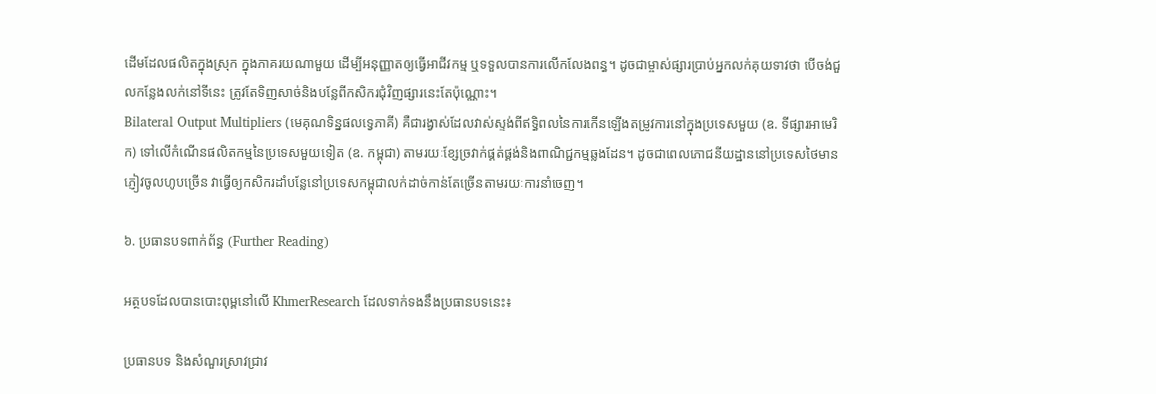ដើមដែលផលិតក្នុងស្រុក ក្នុងភាគរយណាមួយ ដើម្បីអនុញ្ញាតឲ្យធ្វើអាជីវកម្ម ឬទទួលបានការលើកលែងពន្ធ។ ដូចជាម្ចាស់ផ្សារប្រាប់អ្នកលក់គុយទាវថា បើចង់ជួលកន្លែងលក់នៅទីនេះ ត្រូវតែទិញសាច់និងបន្លែពីកសិករជុំវិញផ្សារនេះតែប៉ុណ្ណោះ។
Bilateral Output Multipliers (មេគុណទិន្នផលទ្វេភាគី) គឺជារង្វាស់ដែលវាស់ស្ទង់ពីឥទ្ធិពលនៃការកើនឡើងតម្រូវការនៅក្នុងប្រទេសមួយ (ឧ. ទីផ្សារអាមេរិក) ទៅលើកំណើនផលិតកម្មនៃប្រទេសមួយទៀត (ឧ. កម្ពុជា) តាមរយៈខ្សែច្រវាក់ផ្គត់ផ្គង់និងពាណិជ្ជកម្មឆ្លងដែន។ ដូចជាពេលភោជនីយដ្ឋាននៅប្រទេសថៃមានភ្ញៀវចូលហូបច្រើន វាធ្វើឲ្យកសិករដាំបន្លែនៅប្រទេសកម្ពុជាលក់ដាច់កាន់តែច្រើនតាមរយៈការនាំចេញ។

៦. ប្រធានបទពាក់ព័ន្ធ (Further Reading)

អត្ថបទដែលបានបោះពុម្ពនៅលើ KhmerResearch ដែលទាក់ទងនឹងប្រធានបទនេះ៖

ប្រធានបទ និងសំណួរស្រាវជ្រាវ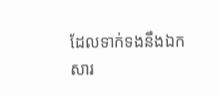ដែលទាក់ទងនឹងឯកសារ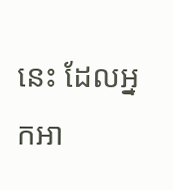នេះ ដែលអ្នកអា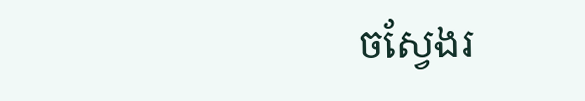ចស្វែងរ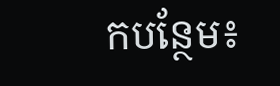កបន្ថែម៖